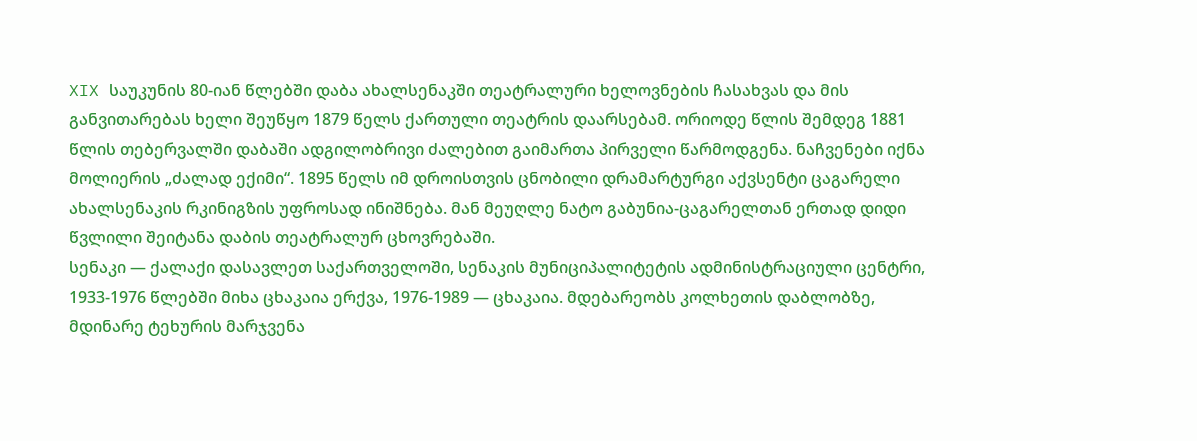XIX საუკუნის 80-იან წლებში დაბა ახალსენაკში თეატრალური ხელოვნების ჩასახვას და მის განვითარებას ხელი შეუწყო 1879 წელს ქართული თეატრის დაარსებამ. ორიოდე წლის შემდეგ 1881 წლის თებერვალში დაბაში ადგილობრივი ძალებით გაიმართა პირველი წარმოდგენა. ნაჩვენები იქნა მოლიერის „ძალად ექიმი“. 1895 წელს იმ დროისთვის ცნობილი დრამარტურგი აქვსენტი ცაგარელი ახალსენაკის რკინიგზის უფროსად ინიშნება. მან მეუღლე ნატო გაბუნია-ცაგარელთან ერთად დიდი წვლილი შეიტანა დაბის თეატრალურ ცხოვრებაში.
სენაკი — ქალაქი დასავლეთ საქართველოში, სენაკის მუნიციპალიტეტის ადმინისტრაციული ცენტრი, 1933-1976 წლებში მიხა ცხაკაია ერქვა, 1976-1989 — ცხაკაია. მდებარეობს კოლხეთის დაბლობზე, მდინარე ტეხურის მარჯვენა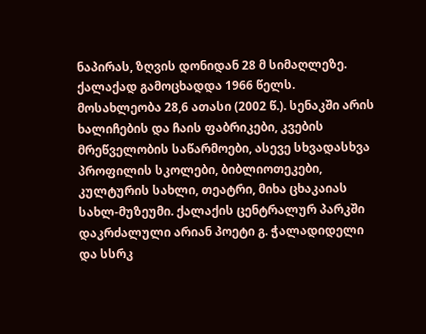ნაპირას, ზღვის დონიდან 28 მ სიმაღლეზე. ქალაქად გამოცხადდა 1966 წელს. მოსახლეობა 28,6 ათასი (2002 წ.). სენაკში არის ხალიჩების და ჩაის ფაბრიკები, კვების მრეწველობის საწარმოები, ასევე სხვადასხვა პროფილის სკოლები, ბიბლიოთეკები, კულტურის სახლი, თეატრი, მიხა ცხაკაიას სახლ-მუზეუმი. ქალაქის ცენტრალურ პარკში დაკრძალული არიან პოეტი გ. ჭალადიდელი და სსრკ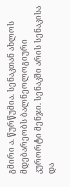გმირი ა. წურწუმია. სენაკთან ახლოს მდებარეობს ბალნეოლოგიური კურორტი მენჯი. სენაკში არის სენაკისა და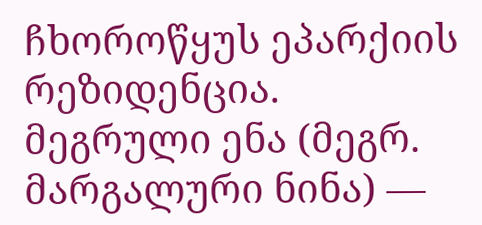ჩხოროწყუს ეპარქიის რეზიდენცია.
მეგრული ენა (მეგრ. მარგალური ნინა) —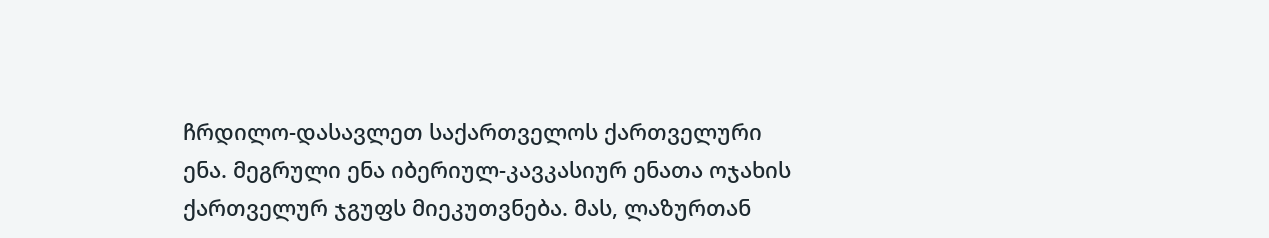ჩრდილო-დასავლეთ საქართველოს ქართველური ენა. მეგრული ენა იბერიულ-კავკასიურ ენათა ოჯახის ქართველურ ჯგუფს მიეკუთვნება. მას, ლაზურთან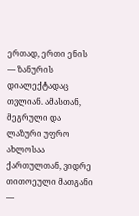ერთად, ერთი ენის — ზანურის დიალექტადაც თვლიან. ამასთან, მეგრული და ლაზური უფრო ახლოსაა ქართულთან, ვიდრე თითოეული მათგანი —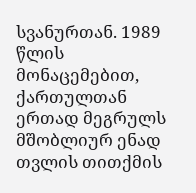სვანურთან. 1989 წლის მონაცემებით, ქართულთან ერთად მეგრულს მშობლიურ ენად თვლის თითქმის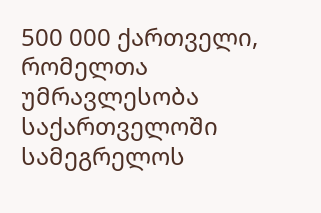500 000 ქართველი, რომელთა უმრავლესობა საქართველოში სამეგრელოს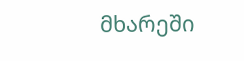მხარეში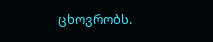ცხოვრობს.